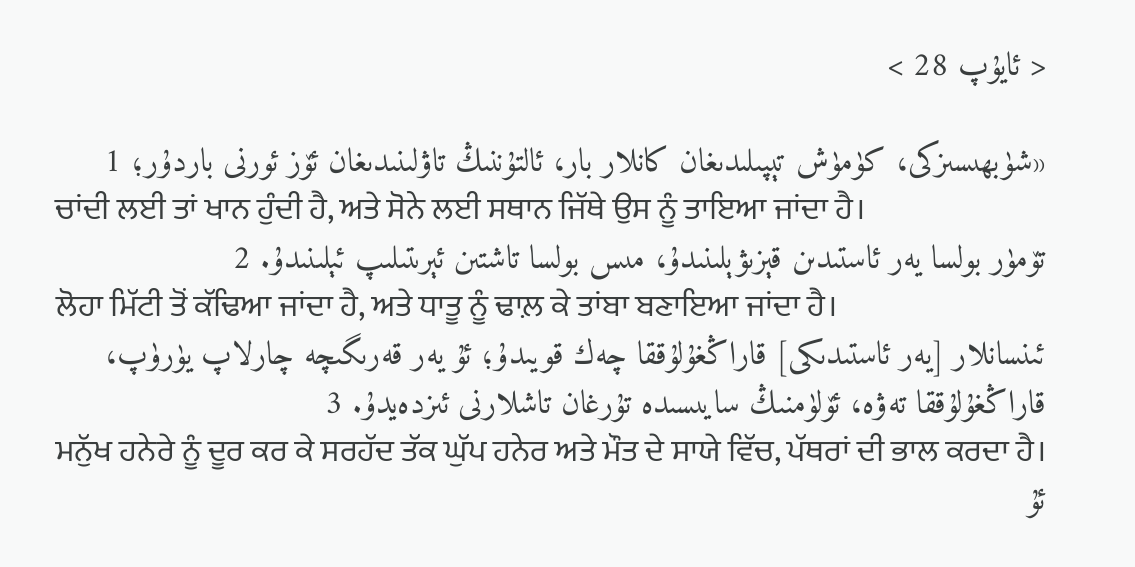< ئايۇپ 28 >

«شۈبھىسىزكى، كۈمۈش تېپىلىدىغان كانلار بار، ئالتۇننىڭ تاۋلىنىدىغان ئۆز ئورنى باردۇر؛ 1
ਚਾਂਦੀ ਲਈ ਤਾਂ ਖਾਨ ਹੁੰਦੀ ਹੈ, ਅਤੇ ਸੋਨੇ ਲਈ ਸਥਾਨ ਜਿੱਥੇ ਉਸ ਨੂੰ ਤਾਇਆ ਜਾਂਦਾ ਹੈ।
تۆمۈر بولسا يەر ئاستىدىن قېزىۋېلىنىدۇ، مىس بولسا تاشتىن ئېرىتىلىپ ئېلىنىدۇ. 2
ਲੋਹਾ ਮਿੱਟੀ ਤੋਂ ਕੱਢਿਆ ਜਾਂਦਾ ਹੈ, ਅਤੇ ਧਾਤੂ ਨੂੰ ਢਾਲ਼ ਕੇ ਤਾਂਬਾ ਬਣਾਇਆ ਜਾਂਦਾ ਹੈ।
ئىنسانلار [يەر ئاستىدىكى] قاراڭغۇلۇققا چەك قويىدۇ؛ ئۇ يەر قەرىگىچە چارلاپ يۈرۈپ، قاراڭغۇلۇققا تەۋە، ئۆلۈمنىڭ سايىسىدە تۇرغان تاشلارنى ئىزدەيدۇ. 3
ਮਨੁੱਖ ਹਨੇਰੇ ਨੂੰ ਦੂਰ ਕਰ ਕੇ ਸਰਹੱਦ ਤੱਕ ਘੁੱਪ ਹਨੇਰ ਅਤੇ ਮੌਤ ਦੇ ਸਾਯੇ ਵਿੱਚ, ਪੱਥਰਾਂ ਦੀ ਭਾਲ ਕਰਦਾ ਹੈ।
ئۇ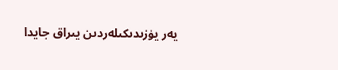يەر يۈزىدىكىلەردىن يىراق جايدا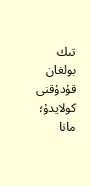تىك بولغان قۇدۇقنى كولايدۇ؛ مانا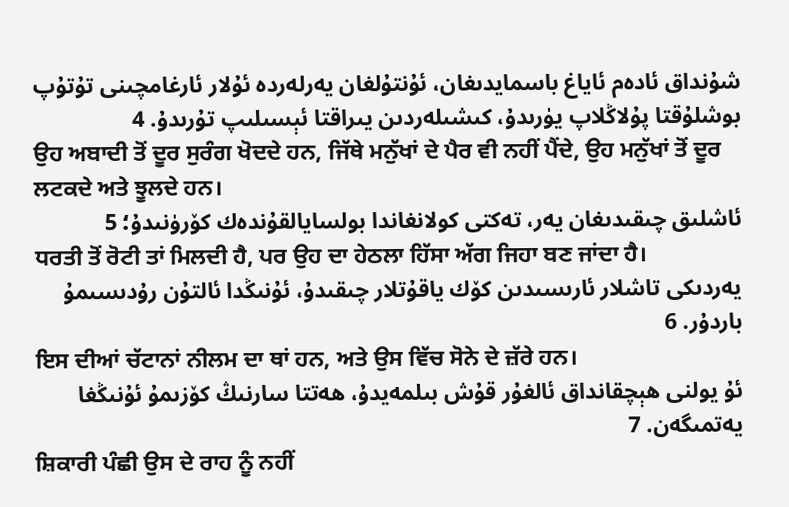شۇنداق ئادەم ئاياغ باسمايدىغان، ئۇنتۇلغان يەرلەردە ئۇلار ئارغامچىنى تۇتۇپ بوشلۇقتا پۇلاڭلاپ يۈرىدۇ، كىشىلەردىن يىراقتا ئېسىلىپ تۇرىدۇ. 4
ਉਹ ਅਬਾਦੀ ਤੋਂ ਦੂਰ ਸੁਰੰਗ ਖੋਦਦੇ ਹਨ, ਜਿੱਥੇ ਮਨੁੱਖਾਂ ਦੇ ਪੈਰ ਵੀ ਨਹੀਂ ਪੈਂਦੇ, ਉਹ ਮਨੁੱਖਾਂ ਤੋਂ ਦੂਰ ਲਟਕਦੇ ਅਤੇ ਝੂਲਦੇ ਹਨ।
ئاشلىق چىقىدىغان يەر، تەكتى كولانغاندا بولسايالقۇندەك كۆرۈنىدۇ؛ 5
ਧਰਤੀ ਤੋਂ ਰੋਟੀ ਤਾਂ ਮਿਲਦੀ ਹੈ, ਪਰ ਉਹ ਦਾ ਹੇਠਲਾ ਹਿੱਸਾ ਅੱਗ ਜਿਹਾ ਬਣ ਜਾਂਦਾ ਹੈ।
يەردىكى تاشلار ئارىسىدىن كۆك ياقۇتلار چىقىدۇ، ئۇنىڭدا ئالتۇن رۇدىسىمۇ باردۇر. 6
ਇਸ ਦੀਆਂ ਚੱਟਾਨਾਂ ਨੀਲਮ ਦਾ ਥਾਂ ਹਨ, ਅਤੇ ਉਸ ਵਿੱਚ ਸੋਨੇ ਦੇ ਜ਼ੱਰੇ ਹਨ।
ئۇ يولنى ھېچقانداق ئالغۇر قۇش بىلمەيدۇ، ھەتتا سارنىڭ كۆزىمۇ ئۇنىڭغا يەتمىگەن. 7
ਸ਼ਿਕਾਰੀ ਪੰਛੀ ਉਸ ਦੇ ਰਾਹ ਨੂੰ ਨਹੀਂ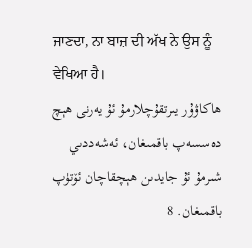ਜਾਣਦਾ, ਨਾ ਬਾਜ਼ ਦੀ ਅੱਖ ਨੇ ਉਸ ਨੂੰ ਵੇਖਿਆ ਹੈ।
ھاكاۋۇر يىرتقۇچلارمۇ ئۇ يەرنى ھېچ دەسسەپ باقمىغان، ئەشەددىي شىرمۇ ئۇ جايدىن ھېچقاچان ئۆتۈپ باقمىغان. 8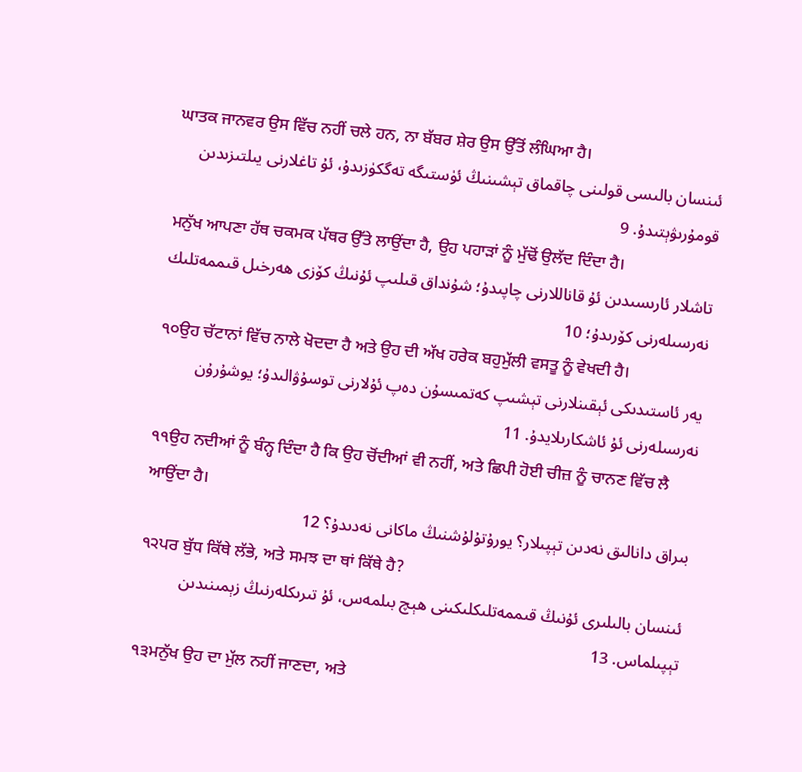ਘਾਤਕ ਜਾਨਵਰ ਉਸ ਵਿੱਚ ਨਹੀਂ ਚਲੇ ਹਨ, ਨਾ ਬੱਬਰ ਸ਼ੇਰ ਉਸ ਉੱਤੋਂ ਲੰਘਿਆ ਹੈ।
ئىنسان بالىسى قولىنى چاقماق تېشىنىڭ ئۈستىگە تەگكۈزىدۇ، ئۇ تاغلارنى يىلتىزىدىن قومۇرىۋېتىدۇ. 9
ਮਨੁੱਖ ਆਪਣਾ ਹੱਥ ਚਕਮਕ ਪੱਥਰ ਉੱਤੇ ਲਾਉਂਦਾ ਹੈ, ਉਹ ਪਹਾੜਾਂ ਨੂੰ ਮੁੱਢੋਂ ਉਲੱਦ ਦਿੰਦਾ ਹੈ।
تاشلار ئارىسىدىن ئۇ قاناللارنى چاپىدۇ؛ شۇنداق قىلىپ ئۇنىڭ كۆزى ھەرخىل قىممەتلىك نەرسىلەرنى كۆرىدۇ؛ 10
੧੦ਉਹ ਚੱਟਾਨਾਂ ਵਿੱਚ ਨਾਲੇ ਖੋਦਦਾ ਹੈ ਅਤੇ ਉਹ ਦੀ ਅੱਖ ਹਰੇਕ ਬਹੁਮੁੱਲੀ ਵਸਤੂ ਨੂੰ ਵੇਖਦੀ ਹੈ।
يەر ئاستىدىكى ئېقىنلارنى تېشىپ كەتمىسۇن دەپ ئۇلارنى توسۇۋالىدۇ؛ يوشۇرۇن نەرسىلەرنى ئۇ ئاشكارىلايدۇ. 11
੧੧ਉਹ ਨਦੀਆਂ ਨੂੰ ਬੰਨ੍ਹ ਦਿੰਦਾ ਹੈ ਕਿ ਉਹ ਚੋਂਦੀਆਂ ਵੀ ਨਹੀਂ, ਅਤੇ ਛਿਪੀ ਹੋਈ ਚੀਜ਼ ਨੂੰ ਚਾਨਣ ਵਿੱਚ ਲੈ ਆਉਂਦਾ ਹੈ।
بىراق دانالىق نەدىن تېپىلار؟ يورۇتۇلۇشنىڭ ماكانى نەدىدۇ؟ 12
੧੨ਪਰ ਬੁੱਧ ਕਿੱਥੇ ਲੱਭੇ, ਅਤੇ ਸਮਝ ਦਾ ਥਾਂ ਕਿੱਥੇ ਹੈ?
ئىنسان بالىلىرى ئۇنىڭ قىممەتلىكلىكىنى ھېچ بىلمەس، ئۇ تىرىكلەرنىڭ زېمىنىدىن تېپىلماس. 13
੧੩ਮਨੁੱਖ ਉਹ ਦਾ ਮੁੱਲ ਨਹੀਂ ਜਾਣਦਾ, ਅਤੇ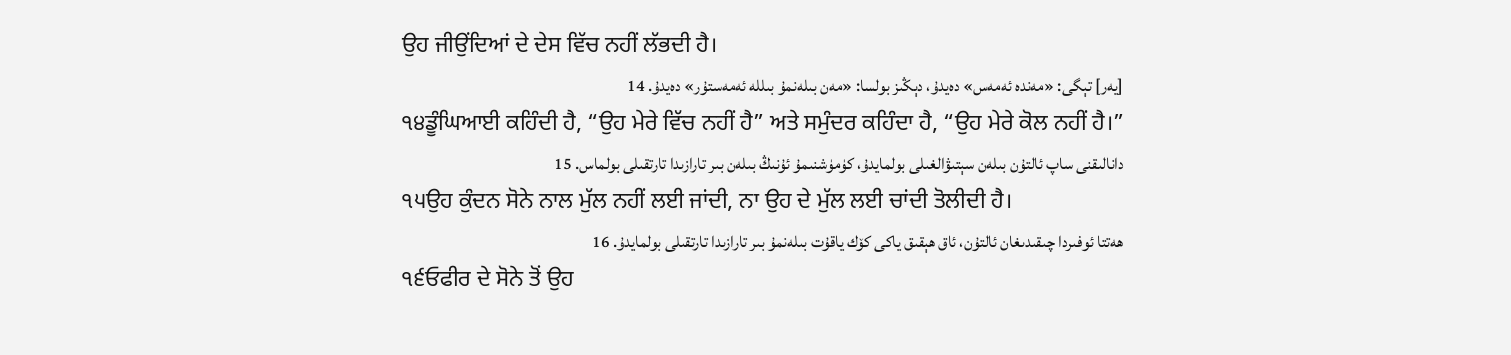ਉਹ ਜੀਉਂਦਿਆਂ ਦੇ ਦੇਸ ਵਿੱਚ ਨਹੀਂ ਲੱਭਦੀ ਹੈ।
[يەر] تېگى: «مەندە ئەمەس» دەيدۇ، دېڭىز بولسا: «مەن بىلەنمۇ بىللە ئەمەستۇر» دەيدۇ. 14
੧੪ਡੂੰਘਿਆਈ ਕਹਿੰਦੀ ਹੈ, “ਉਹ ਮੇਰੇ ਵਿੱਚ ਨਹੀਂ ਹੈ” ਅਤੇ ਸਮੁੰਦਰ ਕਹਿੰਦਾ ਹੈ, “ਉਹ ਮੇਰੇ ਕੋਲ ਨਹੀਂ ਹੈ।”
دانالىقنى ساپ ئالتۇن بىلەن سېتىۋالغىلى بولمايدۇ، كۈمۈشنىمۇ ئۇنىڭ بىلەن بىر تارازىدا تارتقىلى بولماس. 15
੧੫ਉਹ ਕੁੰਦਨ ਸੋਨੇ ਨਾਲ ਮੁੱਲ ਨਹੀਂ ਲਈ ਜਾਂਦੀ, ਨਾ ਉਹ ਦੇ ਮੁੱਲ ਲਈ ਚਾਂਦੀ ਤੋਲੀਦੀ ਹੈ।
ھەتتا ئوفىردا چىقىدىغان ئالتۇن، ئاق ھېقىق ياكى كۆك ياقۇت بىلەنمۇ بىر تارازىدا تارتقىلى بولمايدۇ. 16
੧੬ਓਫੀਰ ਦੇ ਸੋਨੇ ਤੋਂ ਉਹ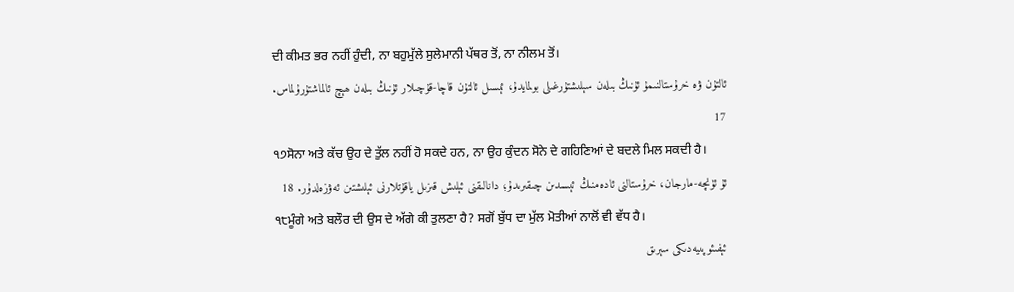ਦੀ ਕੀਮਤ ਭਰ ਨਹੀਂ ਹੁੰਦੀ, ਨਾ ਬਹੁਮੁੱਲੇ ਸੁਲੇਮਾਨੀ ਪੱਥਰ ਤੋਂ, ਨਾ ਨੀਲਮ ਤੋਂ।
ئالتۇن ۋە خرۇستالنىمۇ ئۇنىڭ بىلەن سېلىشتۇرغىلى بولمايدۇ، ئېسىل ئالتۇن قاچا-قۇچىلار ئۇنىڭ بىلەن ھېچ ئالماشتۇرۇلماس. 17
੧੭ਸੋਨਾ ਅਤੇ ਕੱਚ ਉਹ ਦੇ ਤੁੱਲ ਨਹੀਂ ਹੋ ਸਕਦੇ ਹਨ, ਨਾ ਉਹ ਕੁੰਦਨ ਸੋਨੇ ਦੇ ਗਹਿਣਿਆਂ ਦੇ ਬਦਲੇ ਮਿਲ ਸਕਦੀ ਹੈ।
ئۇ ئۈنچە-مارجان، خرۇستالنى ئادەمنىڭ ئېسىدىن چىقىرىدۇ؛ دانالىقنى ئېلىش قىزىل ياقۇتلارنى ئېلىشتىن ئەۋزەلدۇر. 18
੧੮ਮੂੰਗੇ ਅਤੇ ਬਲੌਰ ਦੀ ਉਸ ਦੇ ਅੱਗੇ ਕੀ ਤੁਲਣਾ ਹੈ? ਸਗੋਂ ਬੁੱਧ ਦਾ ਮੁੱਲ ਮੋਤੀਆਂ ਨਾਲੋਂ ਵੀ ਵੱਧ ਹੈ।
ئېفىئوپىيەدىكى سېرىق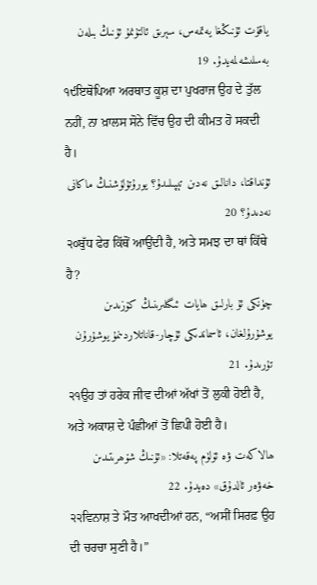ياقۇت ئۇنىڭغا يەتمەس، سېرىق ئالتۇنمۇ ئۇنىڭ بىلەن بەسلىشەلمەيدۇ. 19
੧੯ਇਥੋਪਿਆ ਅਰਥਾਤ ਕੂਸ਼ ਦਾ ਪੁਖਰਾਜ ਉਹ ਦੇ ਤੁੱਲ ਨਹੀਂ, ਨਾ ਖ਼ਾਲਸ ਸੋਨੇ ਵਿੱਚ ਉਹ ਦੀ ਕੀਮਤ ਹੋ ਸਕਦੀ ਹੈ।
ئۇنداقتا، دانالىق نەدىن تېپىلىدۇ؟ يورۇتۇلۇشنىڭ ماكانى نەدىدۇ؟ 20
੨੦ਬੁੱਧ ਫੇਰ ਕਿੱਥੋਂ ਆਉਂਦੀ ਹੈ, ਅਤੇ ਸਮਝ ਦਾ ਥਾਂ ਕਿੱਥੇ ਹੈ?
چۈنكى ئۇ بارلىق ھايات ئىگىلىرىنىڭ كۆزىدىن يوشۇرۇلغان، ئاسماندىكى ئۇچار-قاناتلاردىنمۇ يوشۇرۇن تۇرىدۇ. 21
੨੧ਉਹ ਤਾਂ ਹਰੇਕ ਜੀਵ ਦੀਆਂ ਅੱਖਾਂ ਤੋਂ ਲੁਕੀ ਹੋਈ ਹੈ, ਅਤੇ ਅਕਾਸ਼ ਦੇ ਪੰਛੀਆਂ ਤੋਂ ਛਿਪੀ ਹੋਈ ਹੈ।
ھالاكەت ۋە ئۆلۈم پەقەتلا: «ئۇنىڭ شۆھرىتىدىن خەۋەر ئالدۇق» دەيدۇ. 22
੨੨ਵਿਨਾਸ਼ ਤੇ ਮੌਤ ਆਖਦੀਆਂ ਹਨ, “ਅਸੀਂ ਸਿਰਫ਼ ਉਹ ਦੀ ਚਰਚਾ ਸੁਣੀ ਹੈ।”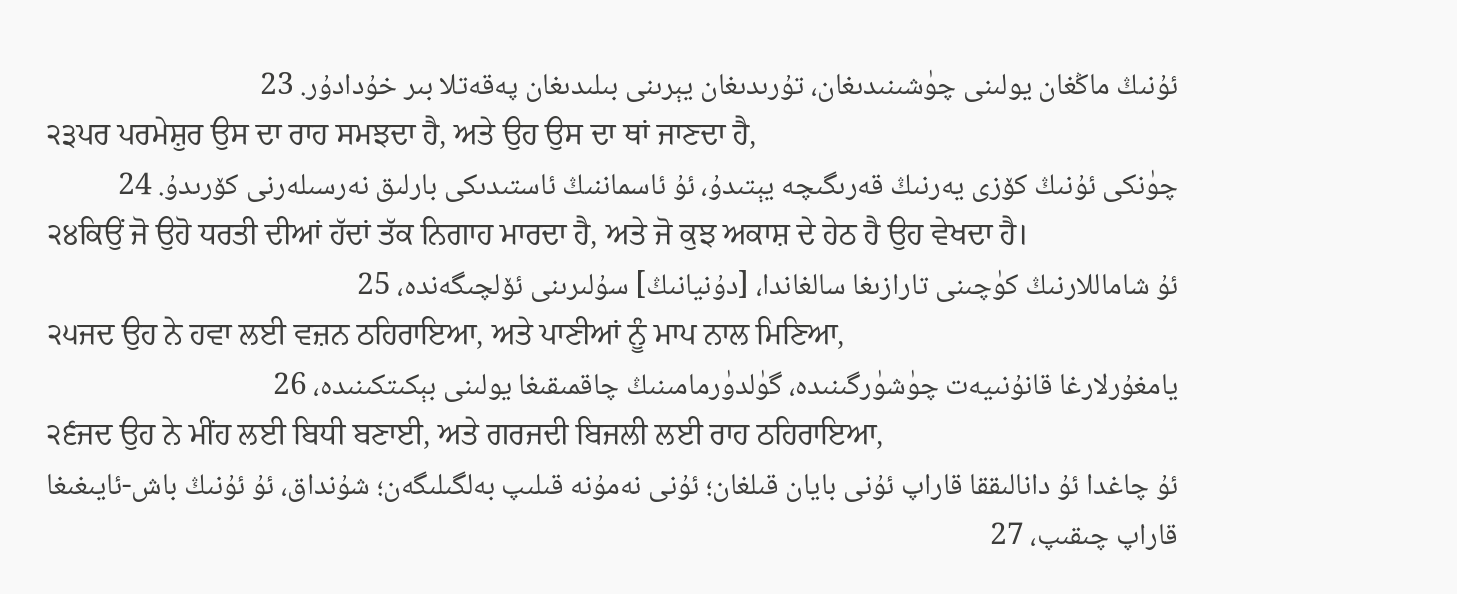ئۇنىڭ ماڭغان يولىنى چۈشىنىدىغان، تۇرىدىغان يېرىنى بىلىدىغان پەقەتلا بىر خۇدادۇر. 23
੨੩ਪਰ ਪਰਮੇਸ਼ੁਰ ਉਸ ਦਾ ਰਾਹ ਸਮਝਦਾ ਹੈ, ਅਤੇ ਉਹ ਉਸ ਦਾ ਥਾਂ ਜਾਣਦਾ ਹੈ,
چۈنكى ئۇنىڭ كۆزى يەرنىڭ قەرىگىچە يېتىدۇ، ئۇ ئاسماننىڭ ئاستىدىكى بارلىق نەرسىلەرنى كۆرىدۇ. 24
੨੪ਕਿਉਂ ਜੋ ਉਹੋ ਧਰਤੀ ਦੀਆਂ ਹੱਦਾਂ ਤੱਕ ਨਿਗਾਹ ਮਾਰਦਾ ਹੈ, ਅਤੇ ਜੋ ਕੁਝ ਅਕਾਸ਼ ਦੇ ਹੇਠ ਹੈ ਉਹ ਵੇਖਦਾ ਹੈ।
ئۇ شاماللارنىڭ كۈچىنى تارازىغا سالغاندا، [دۇنيانىڭ] سۇلىرىنى ئۆلچىگەندە، 25
੨੫ਜਦ ਉਹ ਨੇ ਹਵਾ ਲਈ ਵਜ਼ਨ ਠਹਿਰਾਇਆ, ਅਤੇ ਪਾਣੀਆਂ ਨੂੰ ਮਾਪ ਨਾਲ ਮਿਣਿਆ,
يامغۇرلارغا قانۇنىيەت چۈشۈرگىنىدە، گۈلدۈرمامىنىڭ چاقمىقىغا يولىنى بېكىتكىنىدە، 26
੨੬ਜਦ ਉਹ ਨੇ ਮੀਂਹ ਲਈ ਬਿਧੀ ਬਣਾਈ, ਅਤੇ ਗਰਜਦੀ ਬਿਜਲੀ ਲਈ ਰਾਹ ਠਹਿਰਾਇਆ,
ئۇ چاغدا ئۇ دانالىققا قاراپ ئۇنى بايان قىلغان؛ ئۇنى نەمۇنە قىلىپ بەلگىلىگەن؛ شۇنداق، ئۇ ئۇنىڭ باش-ئايىغىغا قاراپ چىقىپ، 27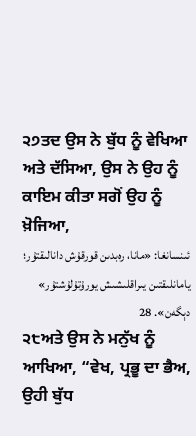੨੭ਤਦ ਉਸ ਨੇ ਬੁੱਧ ਨੂੰ ਵੇਖਿਆ ਅਤੇ ਦੱਸਿਆ, ਉਸ ਨੇ ਉਹ ਨੂੰ ਕਾਇਮ ਕੀਤਾ ਸਗੋਂ ਉਹ ਨੂੰ ਖ਼ੋਜਿਆ,
ئىنسانغا: «مانا، رەبدىن قورقۇش دانالىقتۇر؛ يامانلىقتىن يىراقلىشىش يورۇتۇلۇشتۇر» دېگەن». 28
੨੮ਅਤੇ ਉਸ ਨੇ ਮਨੁੱਖ ਨੂੰ ਆਖਿਆ, “ਵੇਖ, ਪ੍ਰਭੂ ਦਾ ਭੈਅ, ਉਹੀ ਬੁੱਧ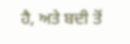ਹੈ, ਅਤੇ ਬਦੀ ਤੋਂ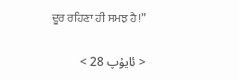ਦੂਰ ਰਹਿਣਾ ਹੀ ਸਮਝ ਹੈ!”

< ئايۇپ 28 >